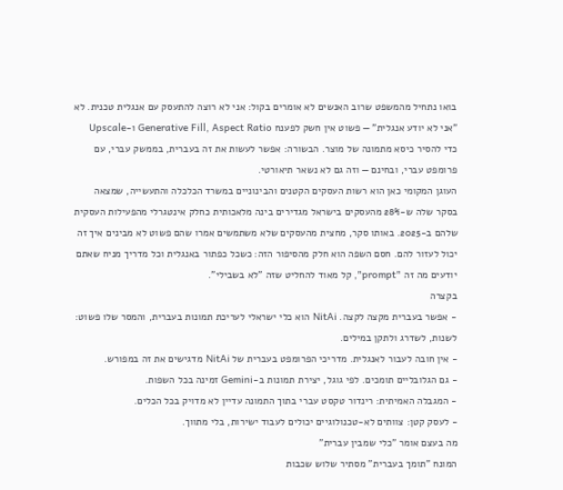בואו נתחיל מהמשפט שרוב האנשים לא אומרים בקול: אני לא רוצה להתעסק עם אנגלית טכנית. לא "אני לא יודע אנגלית" — פשוט אין חשק לפענח Generative Fill, Aspect Ratio ו-Upscale כדי להסיר כיסא מתמונה של מוצר. הבשורה: אפשר לעשות את זה בעברית, בממשק עברי, עם פרומפט עברי, ובחינם — וזה גם לא נשאר תיאורטי.
העוגן המקומי כאן הוא רשות העסקים הקטנים והבינוניים במשרד הכלכלה והתעשייה, שמצאה בסקר שלה ש-28% מהעסקים בישראל מגדירים בינה מלאכותית כחלק אינטגרלי מהפעילות העסקית שלהם ב-2025. באותו סקר, מחצית מהעסקים שלא משתמשים אמרו שהם פשוט לא מבינים איך זה יכול לעזור להם. חסם השפה הוא חלק מהסיפור הזה: כשכל כפתור באנגלית וכל מדריך מניח שאתם יודעים מה זה "prompt", קל מאוד להחליט שזה "לא בשבילי".
בקצרה
- אפשר בעברית מקצה לקצה. NitAi הוא כלי ישראלי לעריכת תמונות בעברית, והמסר שלו פשוט: לשנות, לשדרג ולתקן במילים.
- אין חובה לעבור לאנגלית. מדריכי הפרומפט בעברית של NitAi מדגישים את זה במפורש.
- גם הגלובליים תומכים. לפי גוגל, יצירת תמונות ב-Gemini זמינה בכל השפות.
- המגבלה האמיתית: רינדור טקסט עברי בתוך התמונה עדיין לא מדויק בכל הכלים.
- לעסק קטן: צוותים לא-טכנולוגיים יכולים לעבוד ישירות, בלי מתווך.
מה בעצם אומר "כלי שמבין עברית"
המונח "תומך בעברית" מסתיר שלוש שכבות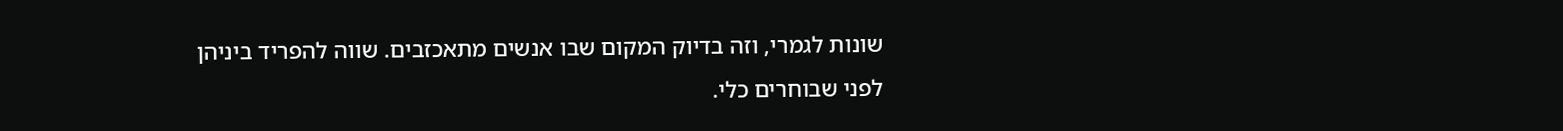שונות לגמרי, וזה בדיוק המקום שבו אנשים מתאכזבים. שווה להפריד ביניהן לפני שבוחרים כלי.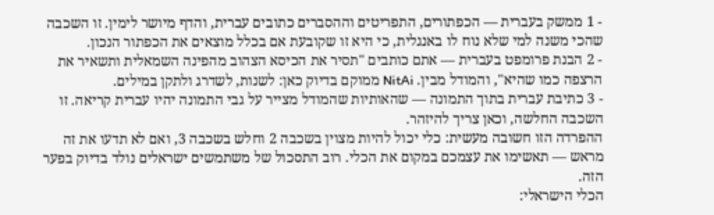- 1 ממשק בעברית — הכפתורים, התפריטים וההסברים כתובים עברית, והדף מיושר לימין. זו השכבה שהכי משנה למי שלא נוח לו באנגלית, כי היא זו שקובעת אם בכלל מוצאים את הכפתור הנכון.
- 2 הבנת פרומפט בעברית — אתם כותבים "תסיר את הכיסא הצהוב מהפינה השמאלית ותשאיר את הרצפה כמו שהיא", והמודל מבין. NitAi ממוקם בדיוק כאן: לשנות, לשדרג ולתקן במילים.
- 3 כתיבת עברית בתוך התמונה — שהאותיות שהמודל מצייר על גבי התמונה יהיו עברית קריאה. זו השכבה החלשה, וכאן צריך להיזהר.
ההפרדה הזו חשובה מעשית: כלי יכול להיות מצוין בשכבה 2 וחלש בשכבה 3, ואם לא תדעו את זה מראש — תאשימו את עצמכם במקום את הכלי. רוב התסכול של משתמשים ישראלים נולד בדיוק בפער הזה.
הכלי הישראלי: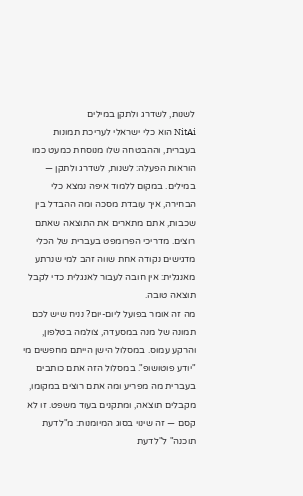לשנות, לשדרג ולתקן במילים
NitAi הוא כלי ישראלי לעריכת תמונות בעברית, וההבטחה שלו מנוסחת כמעט כמו הוראות הפעלה: לשנות, לשדרג ולתקן — במילים. במקום ללמוד איפה נמצא כלי הבחירה, איך עובדת מסכה ומה ההבדל בין שכבות, אתם מתארים את התוצאה שאתם רוצים. מדריכי הפרומפט בעברית של הכלי מדגישים נקודה אחת שווה זהב למי שנרתע מאנגלית: אין חובה לעבור לאנגלית כדי לקבל תוצאה טובה.
מה זה אומר בפועל ליום-יום? נניח שיש לכם תמונה של מנה במסעדה, צולמה בטלפון, והרקע עמוס. במסלול הישן הייתם מחפשים מי "יודע פוטושופ". במסלול הזה אתם כותבים בעברית מה מפריע ומה אתם רוצים במקומו, מקבלים תוצאה, ומתקנים בעוד משפט. זו לא קסם — זה שינוי בסוג המיומנות: מ"לדעת תוכנה" ל"לדעת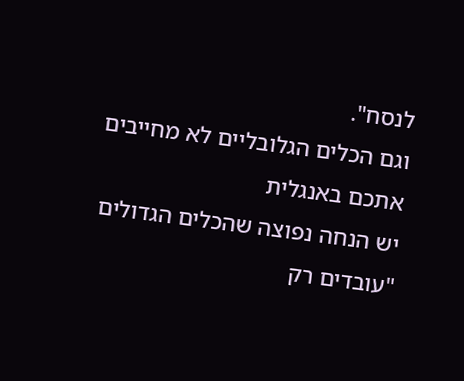לנסח".
וגם הכלים הגלובליים לא מחייבים אתכם באנגלית
יש הנחה נפוצה שהכלים הגדולים "עובדים רק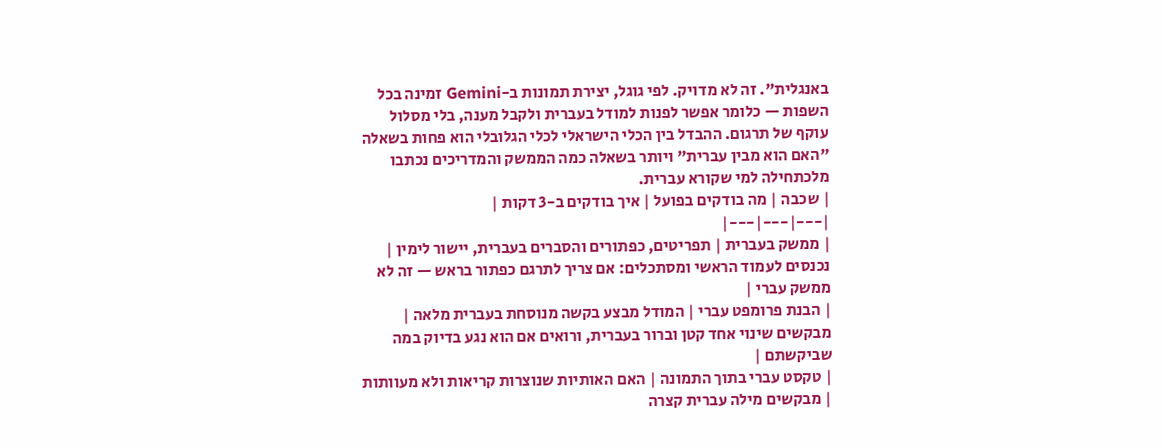באנגלית". זה לא מדויק. לפי גוגל, יצירת תמונות ב-Gemini זמינה בכל השפות — כלומר אפשר לפנות למודל בעברית ולקבל מענה, בלי מסלול עוקף של תרגום. ההבדל בין הכלי הישראלי לכלי הגלובלי הוא פחות בשאלה "האם הוא מבין עברית" ויותר בשאלה כמה הממשק והמדריכים נכתבו מלכתחילה למי שקורא עברית.
| שכבה | מה בודקים בפועל | איך בודקים ב-3 דקות |
|---|---|---|
| ממשק בעברית | תפריטים, כפתורים והסברים בעברית, יישור לימין | נכנסים לעמוד הראשי ומסתכלים: אם צריך לתרגם כפתור בראש — זה לא ממשק עברי |
| הבנת פרומפט עברי | המודל מבצע בקשה מנוסחת בעברית מלאה | מבקשים שינוי אחד קטן וברור בעברית, ורואים אם הוא נגע בדיוק במה שביקשתם |
| טקסט עברי בתוך התמונה | האם האותיות שנוצרות קריאות ולא מעוותות | מבקשים מילה עברית קצרה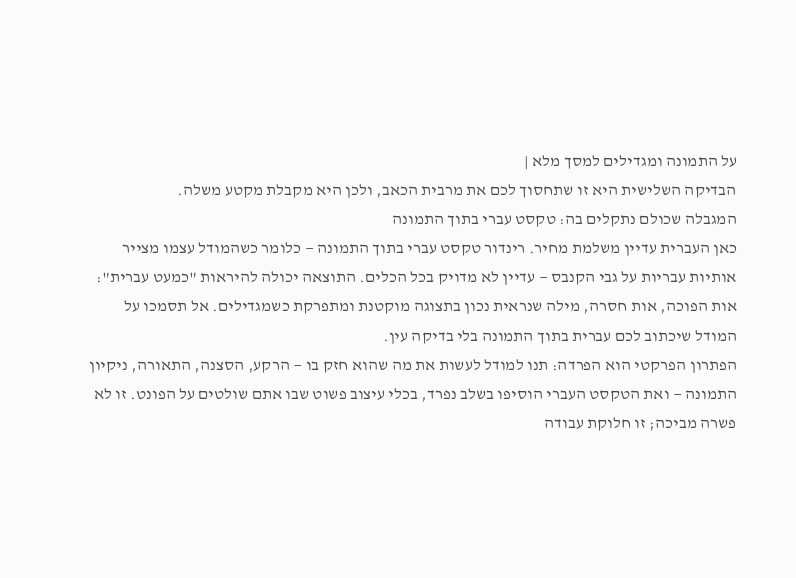על התמונה ומגדילים למסך מלא |
הבדיקה השלישית היא זו שתחסוך לכם את מרבית הכאב, ולכן היא מקבלת מקטע משלה.
המגבלה שכולם נתקלים בה: טקסט עברי בתוך התמונה
כאן העברית עדיין משלמת מחיר. רינדור טקסט עברי בתוך התמונה — כלומר כשהמודל עצמו מצייר אותיות עבריות על גבי הקנבס — עדיין לא מדויק בכל הכלים. התוצאה יכולה להיראות "כמעט עברית": אות הפוכה, אות חסרה, מילה שנראית נכון בתצוגה מוקטנת ומתפרקת כשמגדילים. אל תסמכו על המודל שיכתוב לכם עברית בתוך התמונה בלי בדיקה עין.
הפתרון הפרקטי הוא הפרדה: תנו למודל לעשות את מה שהוא חזק בו — הרקע, הסצנה, התאורה, ניקיון התמונה — ואת הטקסט העברי הוסיפו בשלב נפרד, בכלי עיצוב פשוט שבו אתם שולטים על הפונט. זו לא פשרה מביכה; זו חלוקת עבודה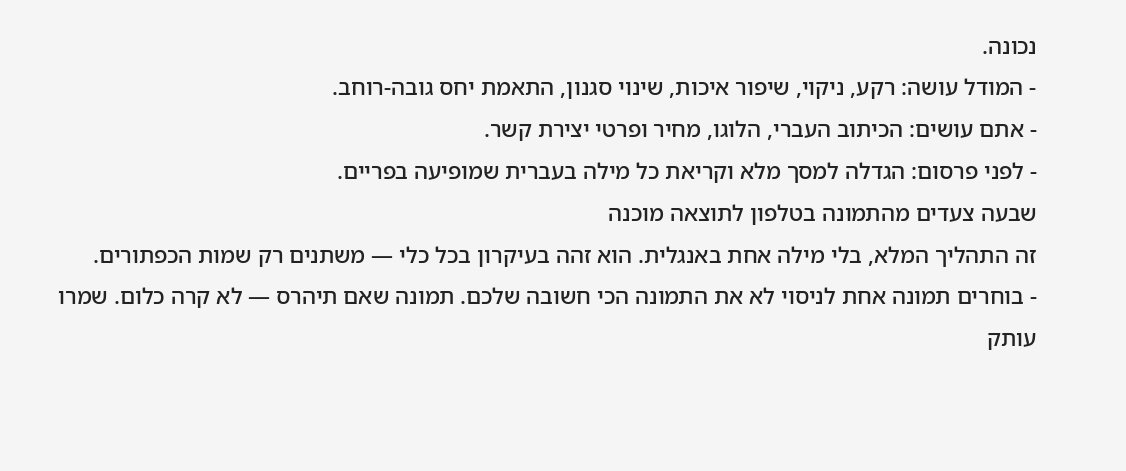נכונה.
- המודל עושה: רקע, ניקוי, שיפור איכות, שינוי סגנון, התאמת יחס גובה-רוחב.
- אתם עושים: הכיתוב העברי, הלוגו, מחיר ופרטי יצירת קשר.
- לפני פרסום: הגדלה למסך מלא וקריאת כל מילה בעברית שמופיעה בפריים.
שבעה צעדים מהתמונה בטלפון לתוצאה מוכנה
זה התהליך המלא, בלי מילה אחת באנגלית. הוא זהה בעיקרון בכל כלי — משתנים רק שמות הכפתורים.
- בוחרים תמונה אחת לניסוי לא את התמונה הכי חשובה שלכם. תמונה שאם תיהרס — לא קרה כלום. שמרו עותק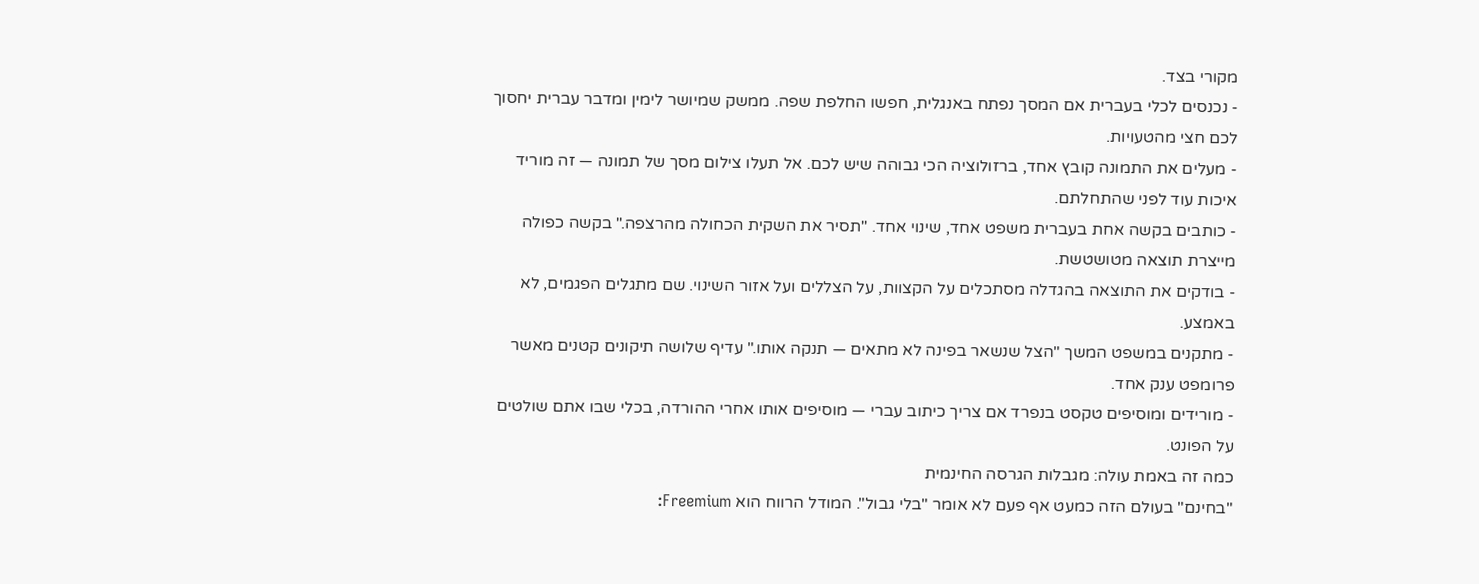מקורי בצד.
- נכנסים לכלי בעברית אם המסך נפתח באנגלית, חפשו החלפת שפה. ממשק שמיושר לימין ומדבר עברית יחסוך לכם חצי מהטעויות.
- מעלים את התמונה קובץ אחד, ברזולוציה הכי גבוהה שיש לכם. אל תעלו צילום מסך של תמונה — זה מוריד איכות עוד לפני שהתחלתם.
- כותבים בקשה אחת בעברית משפט אחד, שינוי אחד. "תסיר את השקית הכחולה מהרצפה." בקשה כפולה מייצרת תוצאה מטושטשת.
- בודקים את התוצאה בהגדלה מסתכלים על הקצוות, על הצללים ועל אזור השינוי. שם מתגלים הפגמים, לא באמצע.
- מתקנים במשפט המשך "הצל שנשאר בפינה לא מתאים — תנקה אותו." עדיף שלושה תיקונים קטנים מאשר פרומפט ענק אחד.
- מורידים ומוסיפים טקסט בנפרד אם צריך כיתוב עברי — מוסיפים אותו אחרי ההורדה, בכלי שבו אתם שולטים על הפונט.
כמה זה באמת עולה: מגבלות הגרסה החינמית
"בחינם" בעולם הזה כמעט אף פעם לא אומר "בלי גבול". המודל הרווח הוא Freemium: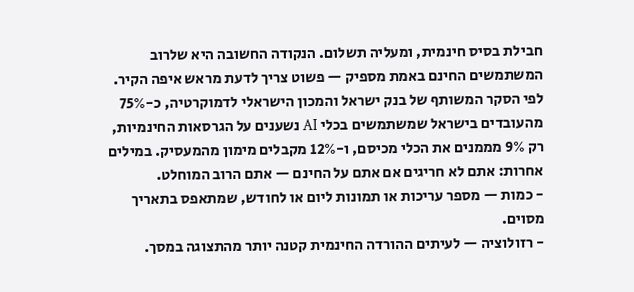חבילת בסיס חינמית, ומעליה תשלום. הנקודה החשובה היא שלרוב המשתמשים החינם באמת מספיק — פשוט צריך לדעת מראש איפה הקיר. לפי הסקר המשותף של בנק ישראל והמכון הישראלי לדמוקרטיה, כ-75% מהעובדים בישראל שמשתמשים בכלי AI נשענים על הגרסאות החינמיות, רק 9% מממנים את הכלי מכיסם, ו-12% מקבלים מימון מהמעסיק. במילים אחרות: אתם לא חריגים אם אתם על החינם — אתם הרוב המוחלט.
- כמות — מספר עריכות או תמונות ליום או לחודש, שמתאפס בתאריך מסוים.
- רזולוציה — לעיתים ההורדה החינמית קטנה יותר מהתצוגה במסך.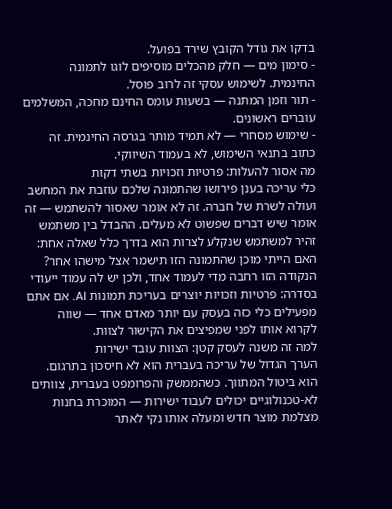בדקו את גודל הקובץ שירד בפועל.
- סימון מים — חלק מהכלים מוסיפים לוגו לתמונה החינמית. לשימוש עסקי זה לרוב פוסל.
- תור וזמן המתנה — בשעות עומס החינם מחכה, המשלמים עוברים ראשונים.
- שימוש מסחרי — לא תמיד מותר בגרסה החינמית. זה כתוב בתנאי השימוש, לא בעמוד השיווקי.
מה אסור להעלות: פרטיות וזכויות בשתי דקות
כלי עריכה בענן פירושו שהתמונה שלכם עוזבת את המחשב ועולה לשרת של חברה. זה לא אומר שאסור להשתמש — זה אומר שיש דברים שפשוט לא מעלים. ההבדל בין משתמש זהיר למשתמש שנקלע לצרות הוא בדרך כלל שאלה אחת: האם הייתי מוכן שהתמונה הזו תישמר אצל מישהו אחר?
הנקודה הזו רחבה מדי לעמוד אחד, ולכן יש לה עמוד ייעודי בסדרה: פרטיות וזכויות יוצרים בעריכת תמונות AI. אם אתם מפעילים כלי כזה בעסק עם יותר מאדם אחד — שווה לקרוא אותו לפני שמפיצים את הקישור לצוות.
למה זה משנה לעסק קטן: הצוות עובד ישירות
הערך הגדול של עריכה בעברית הוא לא חיסכון בתרגום. הוא ביטול המתווך. כשהממשק והפרומפט בעברית, צוותים לא-טכנולוגיים יכולים לעבוד ישירות — המוכרת בחנות מצלמת מוצר חדש ומעלה אותו נקי לאתר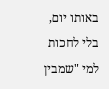באותו יום, בלי לחכות למי "שמבין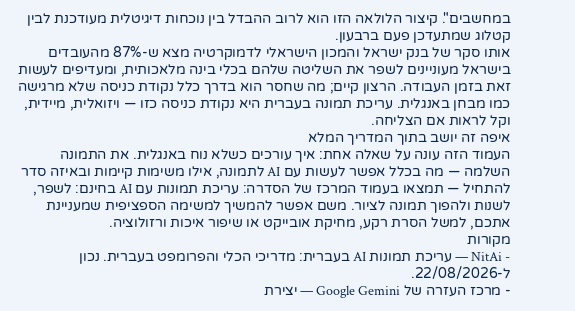במחשבים". קיצור הלולאה הזו הוא לרוב ההבדל בין נוכחות דיגיטלית מעודכנת לבין קטלוג שמתעדכן פעם ברבעון.
אותו סקר של בנק ישראל והמכון הישראלי לדמוקרטיה מצא ש-87% מהעובדים בישראל מעוניינים לשפר את השליטה שלהם בכלי בינה מלאכותית, ומעדיפים לעשות זאת בזמן העבודה. הרצון קיים; מה שחסר הוא בדרך כלל נקודת כניסה שלא מרגישה כמו מבחן באנגלית. עריכת תמונה בעברית היא נקודת כניסה כזו — ויזואלית, מיידית, וקל לראות אם הצליחה.
איפה זה יושב בתוך המדריך המלא
העמוד הזה עונה על שאלה אחת: איך עורכים כשלא נוח באנגלית. את התמונה השלמה — מה בכלל אפשר לעשות עם AI לתמונה, אילו משימות קיימות ובאיזה סדר להתחיל — תמצאו בעמוד המרכז של הסדרה: עריכת תמונות עם AI בחינם: לשפר, לשנות ולהפוך תמונה לציור. משם אפשר להמשיך למשימה הספציפית שמעניינת אתכם, למשל הסרת רקע, מחיקת אובייקט או שיפור איכות ורזולוציה.
מקורות
- NitAi — עריכת תמונות AI בעברית: מדריכי הכלי והפרומפט בעברית. נכון ל-22/08/2026.
- מרכז העזרה של Google Gemini — יצירת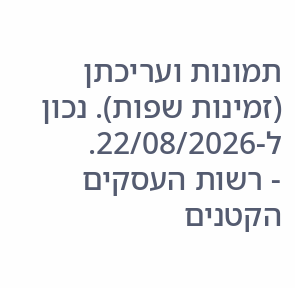תמונות ועריכתן (זמינות שפות). נכון ל-22/08/2026.
- רשות העסקים הקטנים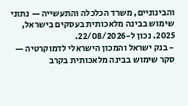והבינוניים, משרד הכלכלה והתעשייה — נתוני שימוש בבינה מלאכותית בעסקים בישראל, 2025. נכון ל-22/08/2026.
- בנק ישראל והמכון הישראלי לדמוקרטיה — סקר שימוש בבינה מלאכותית בקרב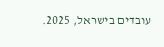עובדים בישראל, 2025.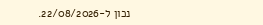נכון ל-22/08/2026.